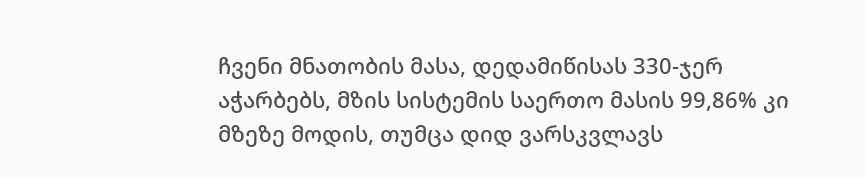ჩვენი მნათობის მასა, დედამიწისას 330-ჯერ აჭარბებს, მზის სისტემის საერთო მასის 99,86% კი მზეზე მოდის, თუმცა დიდ ვარსკვლავს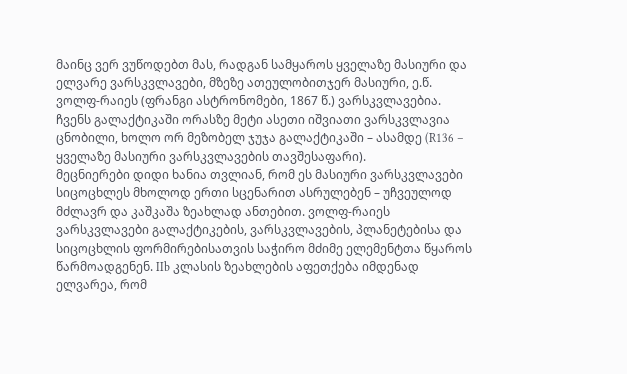მაინც ვერ ვუწოდებთ მას, რადგან სამყაროს ყველაზე მასიური და ელვარე ვარსკვლავები, მზეზე ათეულობითჯერ მასიური, ე.წ. ვოლფ-რაიეს (ფრანგი ასტრონომები, 1867 წ.) ვარსკვლავებია. ჩვენს გალაქტიკაში ორასზე მეტი ასეთი იშვიათი ვარსკვლავია ცნობილი, ხოლო ორ მეზობელ ჯუჯა გალაქტიკაში – ასამდე (R136 – ყველაზე მასიური ვარსკვლავების თავშესაფარი).
მეცნიერები დიდი ხანია თვლიან, რომ ეს მასიური ვარსკვლავები სიცოცხლეს მხოლოდ ერთი სცენარით ასრულებენ – უჩვეულოდ მძლავრ და კაშკაშა ზეახლად ანთებით. ვოლფ-რაიეს ვარსკვლავები გალაქტიკების, ვარსკვლავების, პლანეტებისა და სიცოცხლის ფორმირებისათვის საჭირო მძიმე ელემენტთა წყაროს წარმოადგენენ. IIb კლასის ზეახლების აფეთქება იმდენად ელვარეა, რომ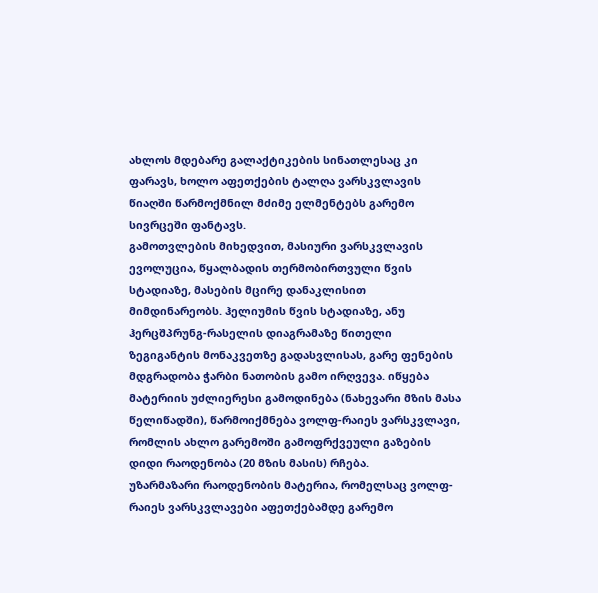ახლოს მდებარე გალაქტიკების სინათლესაც კი ფარავს, ხოლო აფეთქების ტალღა ვარსკვლავის წიაღში წარმოქმნილ მძიმე ელმენტებს გარემო სივრცეში ფანტავს.
გამოთვლების მიხედვით, მასიური ვარსკვლავის ევოლუცია, წყალბადის თერმობირთვული წვის სტადიაზე, მასების მცირე დანაკლისით მიმდინარეობს. ჰელიუმის წვის სტადიაზე, ანუ ჰერცშპრუნგ-რასელის დიაგრამაზე წითელი ზეგიგანტის მონაკვეთზე გადასვლისას, გარე ფენების მდგრადობა ჭარბი ნათობის გამო ირღვევა. იწყება მატერიის უძლიერესი გამოდინება (ნახევარი მზის მასა წელიწადში), წარმოიქმნება ვოლფ-რაიეს ვარსკვლავი, რომლის ახლო გარემოში გამოფრქვეული გაზების დიდი რაოდენობა (20 მზის მასის) რჩება.
უზარმაზარი რაოდენობის მატერია, რომელსაც ვოლფ-რაიეს ვარსკვლავები აფეთქებამდე გარემო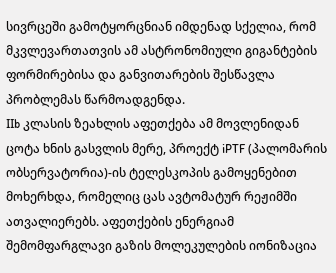სივრცეში გამოტყორცნიან იმდენად სქელია, რომ მკვლევართათვის ამ ასტრონომიული გიგანტების ფორმირებისა და განვითარების შესწავლა პრობლემას წარმოადგენდა.
IIb კლასის ზეახლის აფეთქება ამ მოვლენიდან ცოტა ხნის გასვლის მერე, პროექტ iPTF (პალომარის ობსერვატორია)-ის ტელესკოპის გამოყენებით მოხერხდა, რომელიც ცას ავტომატურ რეჟიმში ათვალიერებს. აფეთქების ენერგიამ შემომფარგლავი გაზის მოლეკულების იონიზაცია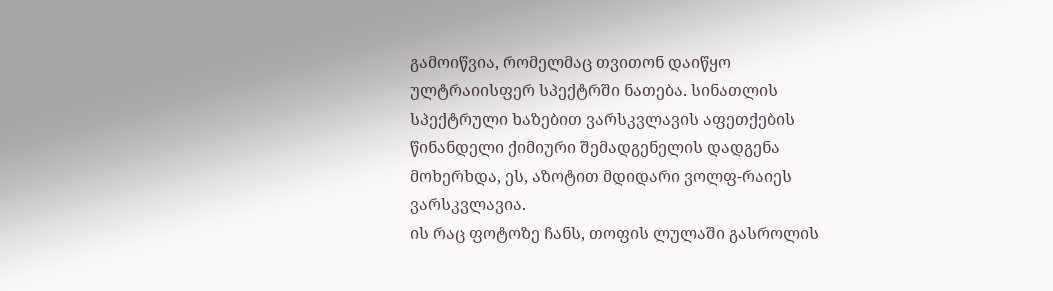გამოიწვია, რომელმაც თვითონ დაიწყო ულტრაიისფერ სპექტრში ნათება. სინათლის სპექტრული ხაზებით ვარსკვლავის აფეთქების წინანდელი ქიმიური შემადგენელის დადგენა მოხერხდა, ეს, აზოტით მდიდარი ვოლფ-რაიეს ვარსკვლავია.
ის რაც ფოტოზე ჩანს, თოფის ლულაში გასროლის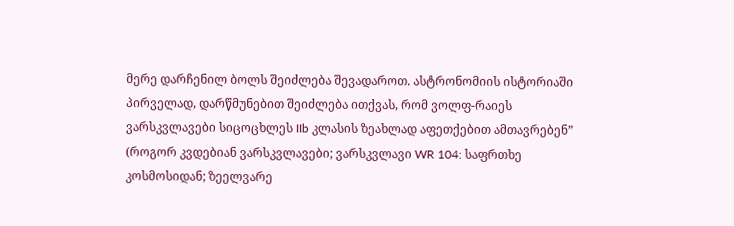მერე დარჩენილ ბოლს შეიძლება შევადაროთ. ასტრონომიის ისტორიაში პირველად, დარწმუნებით შეიძლება ითქვას, რომ ვოლფ-რაიეს ვარსკვლავები სიცოცხლეს IIb კლასის ზეახლად აფეთქებით ამთავრებენ” (როგორ კვდებიან ვარსკვლავები; ვარსკვლავი WR 104: საფრთხე კოსმოსიდან; ზეელვარე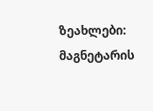ზეახლები: მაგნეტარის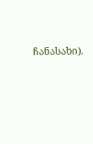ჩანასახი).